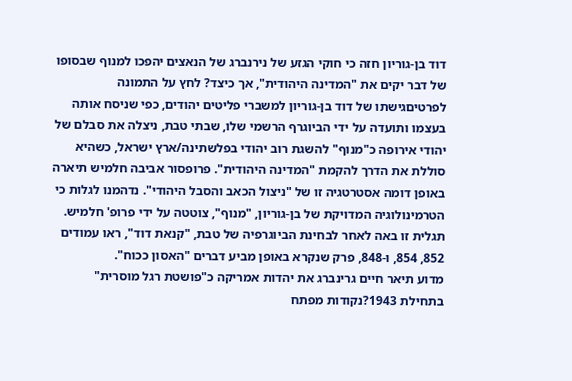דוד בן-גוריון חזה כי חוקי הגזע של נירנברג של הנאצים יהפכו למנוף שבסופו של דבר יקים את "המדינה היהודית", אך כיצד? לחץ על התמונה לפרטיםגישתו של דוד בן-גוריון למשברי פליטים יהודים, כפי שניסח אותה בעצמו ותועדה על ידי הביוגרף הרשמי שלו, שבתי טבת, ניצלה את סבלם של יהודי אירופה כ"מנוף" להשגת רוב יהודי בפלשתינה/ארץ ישראל, כשהיא סוללת את הדרך להקמת "המדינה היהודית". פרופסור אביבה חלמיש תיארה באופן דומה אסטרטגיה זו של "ניצול הכאב והסבל היהודי". נדהמנו לגלות כי הטרמינולוגיה המדויקת של בן-גוריון, "מנוף", צוטטה על ידי פרופ' חלמיש. תגלית זו באה לאחר לבחינת הביוגרפיה של טבת, "קנאת דוד", ראו עמודים 852, 854, ו-848, פרק שנקרא באופן מביע דברים "האסון ככוח".
מדוע תיאר חיים גרינברג את יהדות אמריקה כ"פושטת רגל מוסרית" בתחילת 1943?נקודות מפתח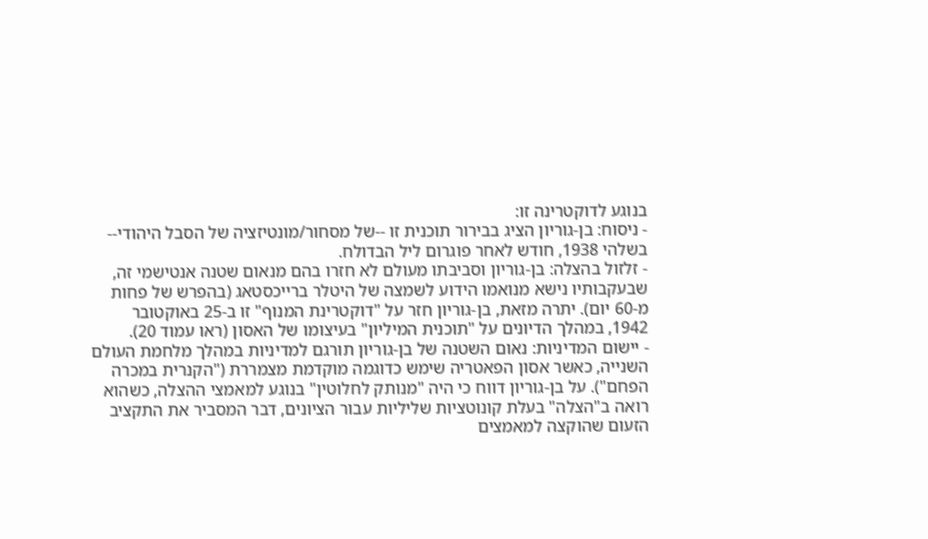בנוגע לדוקטרינה זו:
- ניסוח: בן-גוריון הציג בבירור תוכנית זו --של מסחור/מונטיזציה של הסבל היהודי-- בשלהי 1938, חודש לאחר פוגרום ליל הבדולח.
- זלזול בהצלה: בן-גוריון וסביבתו מעולם לא חזרו בהם מנאום שטנה אנטישמי זה, שבעקבותיו נישא מנואמו הידוע לשמצה של היטלר ברייכסטאג (בהפרש של פחות מ-60 יום). יתרה מזאת, בן-גוריון חזר על "דוקטרינת המנוף" זו ב-25 באוקטובר 1942, במהלך הדיונים על "תוכנית המיליון" בעיצומו של האסון (ראו עמוד 20).
- יישום המדיניות: נאום השטנה של בן-גוריון תורגם למדיניות במהלך מלחמת העולם השנייה, כאשר אסון הפאטריה שימש כדוגמה מוקדמת מצמררת ("הקנרית במכרה הפחם"). על בן-גוריון דווח כי היה "מנותק לחלוטין" בנוגע למאמצי ההצלה, כשהוא רואה ב"הצלה" בעלת קונוטציות שליליות עבור הציונים, דבר המסביר את התקציב הזעום שהוקצה למאמצים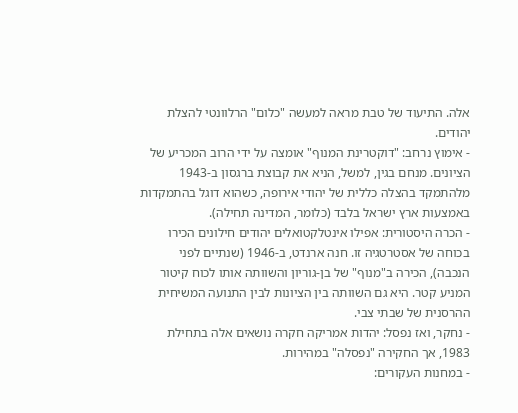אלה. התיעוד של טבת מראה למעשה "כלום" הרלוונטי להצלת יהודים.
- אימוץ נרחב: "דוקטרינת המנוף" אומצה על ידי הרוב המכריע של הציונים. מנחם בגין, למשל, הניא את קבוצת ברגסון ב-1943 מלהתמקד בהצלה כללית של יהודי אירופה, כשהוא דוגל בהתמקדות באמצעות ארץ ישראל בלבד (כלומר, המדינה תחילה).
- הכרה היסטורית: אפילו אינטלקטואלים יהודים חילונים הכירו בכוחה של אסטרטגיה זו. חנה ארנדט, ב-1946 (שנתיים לפני הנכבה), הכירה ב"מנוף" של בן-גוריון והשוותה אותו לכוח קיטור המניע קטר. היא גם השוותה בין הציונות לבין התנועה המשיחית ההרסנית של שבתי צבי.
- נחקר, ואז נפסל: יהדות אמריקה חקרה נושאים אלה בתחילת 1983, אך החקירה "נפסלה" במהירות.
- במחנות העקורים: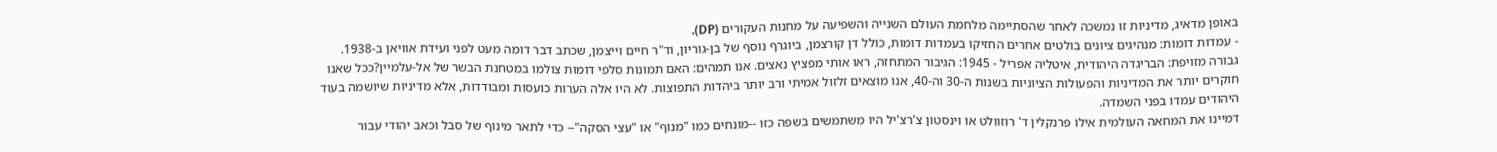באופן מדאיג, מדיניות זו נמשכה לאחר שהסתיימה מלחמת העולם השנייה והשפיעה על מחנות העקורים (DP).
- עמדות דומות: מנהיגים ציונים בולטים אחרים החזיקו בעמדות דומות, כולל דן קורצמן, ביוגרף נוסף של בן-גוריון, וד"ר חיים וייצמן, שכתב דבר דומה מעט לפני ועידת אוויאן ב-1938.
גבורה מזויפת: הבריגדה היהודית, איטליה אפריל - 1945: הגיבור המתחזה, ראו אותי מפציץ נאצים. אנו תמהים: האם תמונות סלפי דומות צולמו במטחנת הבשר של אל-עלמיין?ככל שאנו חוקרים יותר את המדיניות והפעולות הציוניות בשנות ה-30 וה-40, אנו מוצאים זלזול אמיתי ורב יותר ביהדות התפוצות. לא היו אלה הערות כועסות ומבודדות, אלא מדיניות שיושמה בעוד היהודים עמדו בפני השמדה.
דמיינו את המחאה העולמית אילו פרנקלין ד' רוזוולט או וינסטון צ'רצ'יל היו משתמשים בשפה כזו --מונחים כמו "מנוף" או "עצי הסקה"-- כדי לתאר מינוף של סבל וכאב יהודי עבור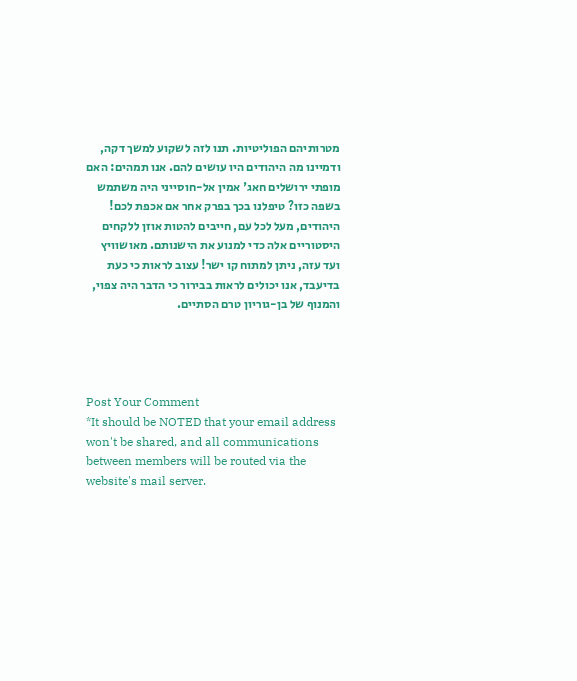מטרותיהם הפוליטיות. תנו לזה לשקוע למשך דקה, ודמיינו מה היהודים היו עושים להם. אנו תמהים: האם מופתי ירושלים חאג' אמין אל-חוסייני היה משתמש בשפה כזו? טיפלנו בכך בפרק אחר אם אכפת לכם!
היהודים, מעל לכל עם, חייבים להטות אוזן ללקחים היסטוריים אלה כדי למנוע את הישנותם. מאושוויץ ועד עזה, ניתן למתוח קו ישר! עצוב לראות כי כעת בדיעבד, אנו יכולים לראות בבירור כי הדבר היה צפוי, והמנוף של בן-גוריון טרם הסתיים.




Post Your Comment
*It should be NOTED that your email address won't be shared, and all communications between members will be routed via the website's mail server.